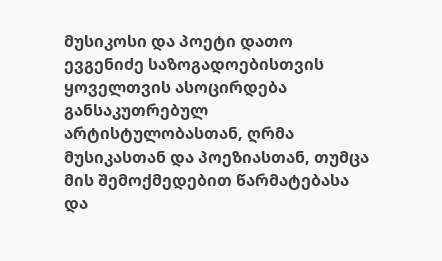მუსიკოსი და პოეტი დათო ევგენიძე საზოგადოებისთვის ყოველთვის ასოცირდება განსაკუთრებულ არტისტულობასთან, ღრმა მუსიკასთან და პოეზიასთან, თუმცა მის შემოქმედებით წარმატებასა და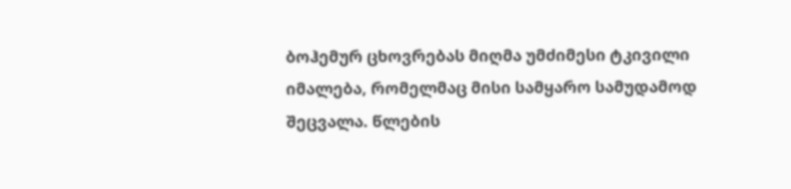ბოჰემურ ცხოვრებას მიღმა უმძიმესი ტკივილი იმალება, რომელმაც მისი სამყარო სამუდამოდ შეცვალა. წლების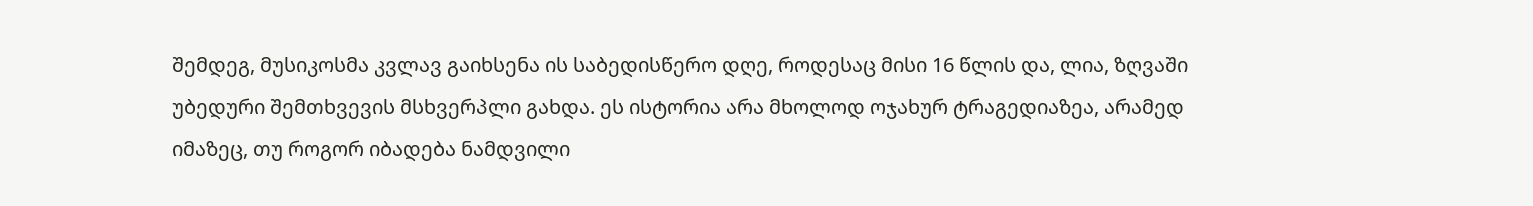შემდეგ, მუსიკოსმა კვლავ გაიხსენა ის საბედისწერო დღე, როდესაც მისი 16 წლის და, ლია, ზღვაში უბედური შემთხვევის მსხვერპლი გახდა. ეს ისტორია არა მხოლოდ ოჯახურ ტრაგედიაზეა, არამედ იმაზეც, თუ როგორ იბადება ნამდვილი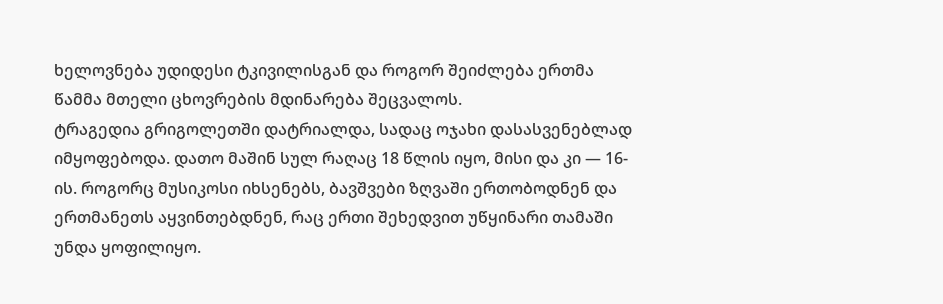ხელოვნება უდიდესი ტკივილისგან და როგორ შეიძლება ერთმა წამმა მთელი ცხოვრების მდინარება შეცვალოს.
ტრაგედია გრიგოლეთში დატრიალდა, სადაც ოჯახი დასასვენებლად იმყოფებოდა. დათო მაშინ სულ რაღაც 18 წლის იყო, მისი და კი — 16-ის. როგორც მუსიკოსი იხსენებს, ბავშვები ზღვაში ერთობოდნენ და ერთმანეთს აყვინთებდნენ, რაც ერთი შეხედვით უწყინარი თამაში უნდა ყოფილიყო.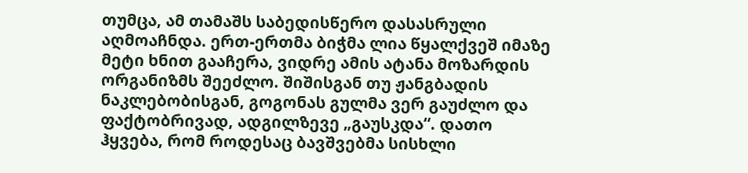თუმცა, ამ თამაშს საბედისწერო დასასრული აღმოაჩნდა. ერთ-ერთმა ბიჭმა ლია წყალქვეშ იმაზე მეტი ხნით გააჩერა, ვიდრე ამის ატანა მოზარდის ორგანიზმს შეეძლო. შიშისგან თუ ჟანგბადის ნაკლებობისგან, გოგონას გულმა ვერ გაუძლო და ფაქტობრივად, ადგილზევე „გაუსკდა“. დათო ჰყვება, რომ როდესაც ბავშვებმა სისხლი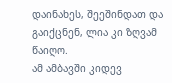დაინახეს, შეეშინდათ და გაიქცნენ, ლია კი ზღვამ წაიღო.
ამ ამბავში კიდევ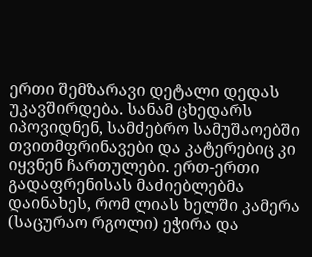ერთი შემზარავი დეტალი დედას უკავშირდება. სანამ ცხედარს იპოვიდნენ, სამძებრო სამუშაოებში თვითმფრინავები და კატერებიც კი იყვნენ ჩართულები. ერთ-ერთი გადაფრენისას მაძიებლებმა დაინახეს, რომ ლიას ხელში კამერა (საცურაო რგოლი) ეჭირა და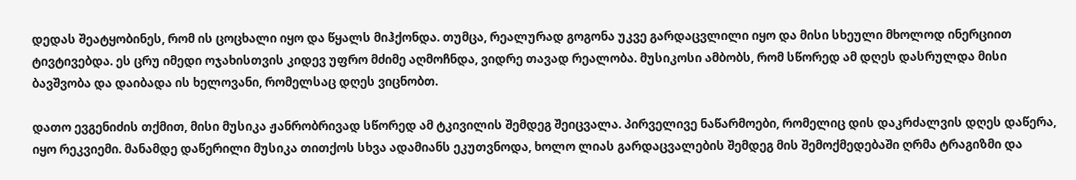დედას შეატყობინეს, რომ ის ცოცხალი იყო და წყალს მიჰქონდა. თუმცა, რეალურად გოგონა უკვე გარდაცვლილი იყო და მისი სხეული მხოლოდ ინერციით ტივტივებდა. ეს ცრუ იმედი ოჯახისთვის კიდევ უფრო მძიმე აღმოჩნდა, ვიდრე თავად რეალობა. მუსიკოსი ამბობს, რომ სწორედ ამ დღეს დასრულდა მისი ბავშვობა და დაიბადა ის ხელოვანი, რომელსაც დღეს ვიცნობთ.

დათო ევგენიძის თქმით, მისი მუსიკა ჟანრობრივად სწორედ ამ ტკივილის შემდეგ შეიცვალა. პირველივე ნაწარმოები, რომელიც დის დაკრძალვის დღეს დაწერა, იყო რეკვიემი. მანამდე დაწერილი მუსიკა თითქოს სხვა ადამიანს ეკუთვნოდა, ხოლო ლიას გარდაცვალების შემდეგ მის შემოქმედებაში ღრმა ტრაგიზმი და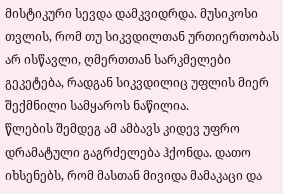მისტიკური სევდა დამკვიდრდა. მუსიკოსი თვლის, რომ თუ სიკვდილთან ურთიერთობას არ ისწავლი, ღმერთთან სარკმელები გეკეტება, რადგან სიკვდილიც უფლის მიერ შექმნილი სამყაროს ნაწილია.
წლების შემდეგ ამ ამბავს კიდევ უფრო დრამატული გაგრძელება ჰქონდა. დათო იხსენებს, რომ მასთან მივიდა მამაკაცი და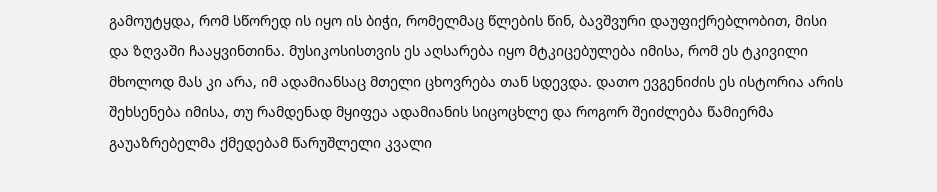გამოუტყდა, რომ სწორედ ის იყო ის ბიჭი, რომელმაც წლების წინ, ბავშვური დაუფიქრებლობით, მისი და ზღვაში ჩააყვინთინა. მუსიკოსისთვის ეს აღსარება იყო მტკიცებულება იმისა, რომ ეს ტკივილი მხოლოდ მას კი არა, იმ ადამიანსაც მთელი ცხოვრება თან სდევდა. დათო ევგენიძის ეს ისტორია არის შეხსენება იმისა, თუ რამდენად მყიფეა ადამიანის სიცოცხლე და როგორ შეიძლება წამიერმა გაუაზრებელმა ქმედებამ წარუშლელი კვალი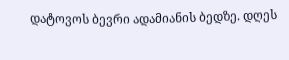დატოვოს ბევრი ადამიანის ბედზე. დღეს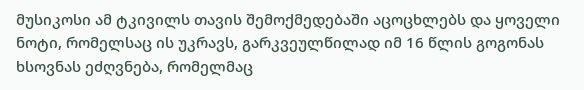მუსიკოსი ამ ტკივილს თავის შემოქმედებაში აცოცხლებს და ყოველი ნოტი, რომელსაც ის უკრავს, გარკვეულწილად იმ 16 წლის გოგონას ხსოვნას ეძღვნება, რომელმაც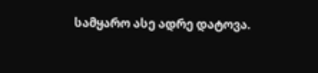სამყარო ასე ადრე დატოვა.